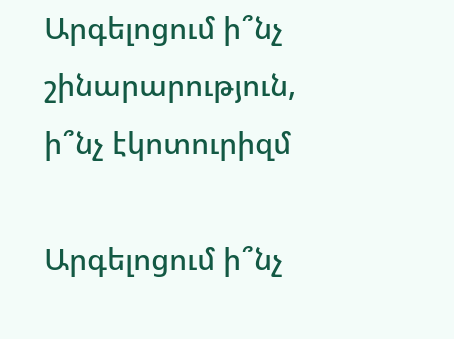Արգելոցում ի՞նչ շինարարություն, ի՞նչ էկոտուրիզմ

Արգելոցում ի՞նչ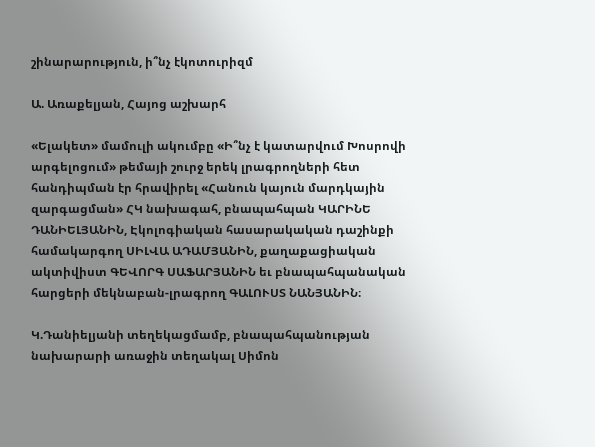շինարարություն, ի՞նչ էկոտուրիզմ

Ա. Առաքելյան, Հայոց աշխարհ

«Ելակետ» մամուլի ակումբը «Ի՞նչ է կատարվում Խոսրովի արգելոցում» թեմայի շուրջ երեկ լրագրողների հետ հանդիպման էր հրավիրել «Հանուն կայուն մարդկային զարգացման» ՀԿ նախագահ, բնապահպան ԿԱՐԻՆԵ ԴԱՆԻԵԼՅԱՆԻՆ, Էկոլոգիական հասարակական դաշինքի համակարգող ՍԻԼՎԱ ԱԴԱՄՅԱՆԻՆ, քաղաքացիական ակտիվիստ ԳԵՎՈՐԳ ՍԱՖԱՐՅԱՆԻՆ եւ բնապահպանական հարցերի մեկնաբան-լրագրող ԳԱԼՈՒՍՏ ՆԱՆՅԱՆԻՆ։

Կ.Դանիելյանի տեղեկացմամբ, բնապահպանության նախարարի առաջին տեղակալ Սիմոն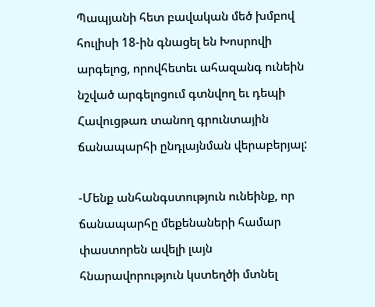Պապյանի հետ բավական մեծ խմբով հուլիսի 18-ին գնացել են Խոսրովի արգելոց, որովհետեւ ահազանգ ունեին նշված արգելոցում գտնվող եւ դեպի Հավուցթառ տանող գրունտային ճանապարհի ընդլայնման վերաբերյալ:

-Մենք անհանգստություն ունեինք, որ ճանապարհը մեքենաների համար փաստորեն ավելի լայն հնարավորություն կստեղծի մտնել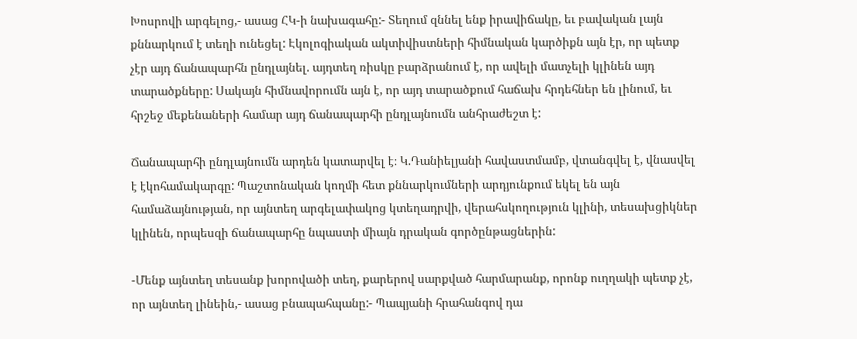Խոսրովի արգելոց,- ասաց ՀԿ-ի նախագահը:- Տեղում զննել ենք իրավիճակը, եւ բավական լայն քննարկում է տեղի ունեցել: Էկոլոգիական ակտիվիստների հիմնական կարծիքն այն էր, որ պետք չէր այդ ճանապարհն ընդլայնել. այդտեղ ռիսկը բարձրանում է, որ ավելի մատչելի կլինեն այդ տարածքները: Սակայն հիմնավորումն այն է, որ այդ տարածքում հաճախ հրդեհներ են լինում, եւ հրշեջ մեքենաների համար այդ ճանապարհի ընդլայնումն անհրաժեշտ է:

Ճանապարհի ընդլայնումն արդեն կատարվել է։ Կ.Դանիելյանի հավաստմամբ, վտանգվել է, վնասվել է էկոհամակարգը: Պաշտոնական կողմի հետ քննարկումների արդյունքում եկել են այն համաձայնության, որ այնտեղ արգելափակոց կտեղադրվի, վերահսկողություն կլինի, տեսախցիկներ կլինեն, որպեսզի ճանապարհը նպաստի միայն դրական գործընթացներին:

-Մենք այնտեղ տեսանք խորովածի տեղ, քարերով սարքված հարմարանք, որոնք ուղղակի պետք չէ, որ այնտեղ լինեին,- ասաց բնապահպանը:- Պապյանի հրահանգով դա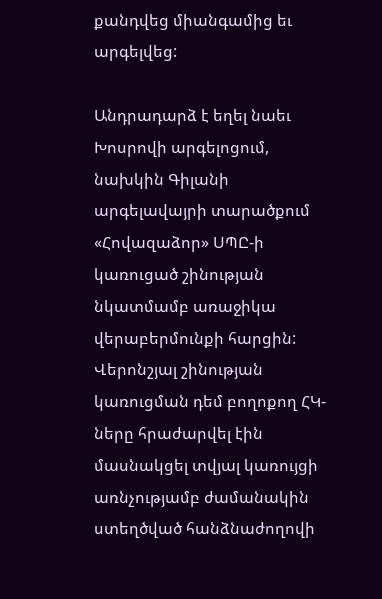քանդվեց միանգամից եւ արգելվեց:

Անդրադարձ է եղել նաեւ Խոսրովի արգելոցում, նախկին Գիլանի արգելավայրի տարածքում «Հովազաձոր» ՍՊԸ-ի կառուցած շինության նկատմամբ առաջիկա վերաբերմունքի հարցին: Վերոնշյալ շինության կառուցման դեմ բողոքող ՀԿ-ները հրաժարվել էին մասնակցել տվյալ կառույցի առնչությամբ ժամանակին ստեղծված հանձնաժողովի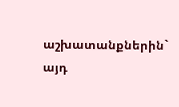աշխատանքներին` այդ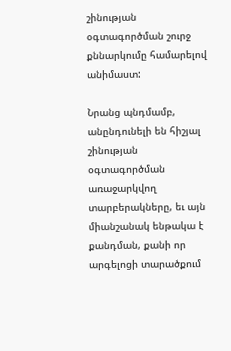շինության օգտագործման շուրջ քննարկումը համարելով անիմաստ:

Նրանց պնդմամբ, անընդունելի են հիշյալ շինության օգտագործման առաջարկվող տարբերակները, եւ այն միանշանակ ենթակա է քանդման, քանի որ արգելոցի տարածքում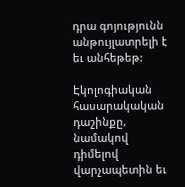դրա գոյությունն անթույլատրելի է եւ անհեթեթ:

Էկոլոգիական հասարակական դաշինքը, նամակով դիմելով վարչապետին եւ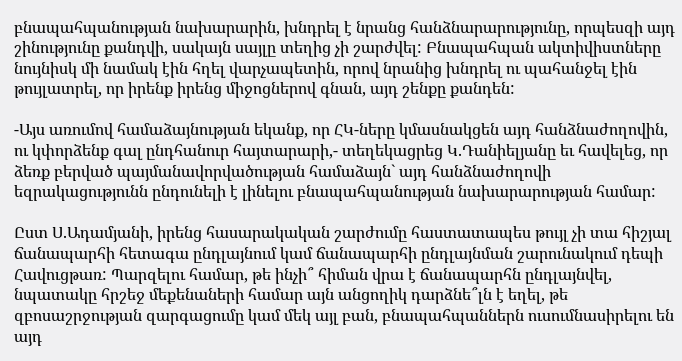բնապահպանության նախարարին, խնդրել է նրանց հանձնարարությունը, որպեսզի այդ շինությունը քանդվի, սակայն սայլը տեղից չի շարժվել: Բնապահպան ակտիվիստները նույնիսկ մի նամակ էին հղել վարչապետին, որով նրանից խնդրել ու պահանջել էին թույլատրել, որ իրենք իրենց միջոցներով գնան, այդ շենքը քանդեն:

-Այս առումով համաձայնության եկանք, որ ՀԿ-ները կմասնակցեն այդ հանձնաժողովին, ու կփորձենք գալ ընդհանուր հայտարարի,- տեղեկացրեց Կ.Դանիելյանը եւ հավելեց, որ ձեռք բերված պայմանավորվածության համաձայն` այդ հանձնաժողովի եզրակացությունն ընդունելի է լինելու բնապահպանության նախարարության համար:

Ըստ Ս.Ադամյանի, իրենց հասարակական շարժումը հաստատապես թույլ չի տա հիշյալ ճանապարհի հետագա ընդլայնում կամ ճանապարհի ընդլայնման շարունակում դեպի Հավուցթառ: Պարզելու համար, թե ինչի՞ հիման վրա է ճանապարհն ընդլայնվել, նպատակը հրշեջ մեքենաների համար այն անցողիկ դարձնե՞լն է եղել, թե զբոսաշրջության զարգացումը կամ մեկ այլ բան, բնապահպաններն ուսումնասիրելու են այդ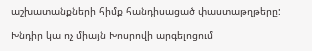աշխատանքների հիմք հանդիսացած փաստաթղթերը:

Խնդիր կա ոչ միայն Խոսրովի արգելոցում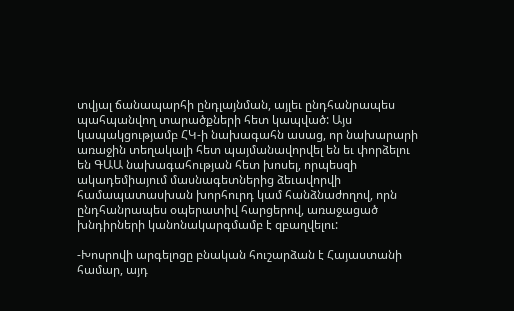տվյալ ճանապարհի ընդլայնման, այլեւ ընդհանրապես պահպանվող տարածքների հետ կապված: Այս կապակցությամբ ՀԿ-ի նախագահն ասաց, որ նախարարի առաջին տեղակալի հետ պայմանավորվել են եւ փորձելու են ԳԱԱ նախագահության հետ խոսել, որպեսզի ակադեմիայում մասնագետներից ձեւավորվի համապատասխան խորհուրդ կամ հանձնաժողով, որն ընդհանրապես օպերատիվ հարցերով, առաջացած խնդիրների կանոնակարգմամբ է զբաղվելու:

-Խոսրովի արգելոցը բնական հուշարձան է Հայաստանի համար, այդ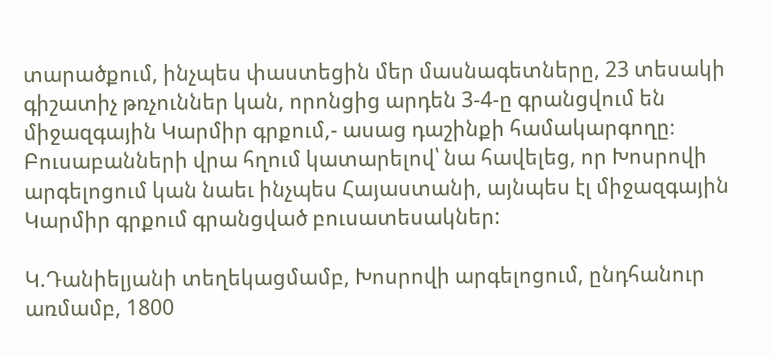տարածքում, ինչպես փաստեցին մեր մասնագետները, 23 տեսակի գիշատիչ թռչուններ կան, որոնցից արդեն 3-4-ը գրանցվում են միջազգային Կարմիր գրքում,- ասաց դաշինքի համակարգողը։ Բուսաբանների վրա հղում կատարելով՝ նա հավելեց, որ Խոսրովի արգելոցում կան նաեւ ինչպես Հայաստանի, այնպես էլ միջազգային Կարմիր գրքում գրանցված բուսատեսակներ:

Կ.Դանիելյանի տեղեկացմամբ, Խոսրովի արգելոցում, ընդհանուր առմամբ, 1800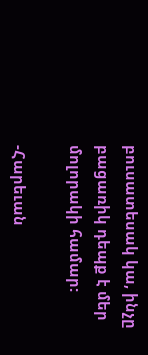բուսատեսակ կա, ինչը բացառիկ դեպք է մեր մոլորակի համար:

-Հարեւան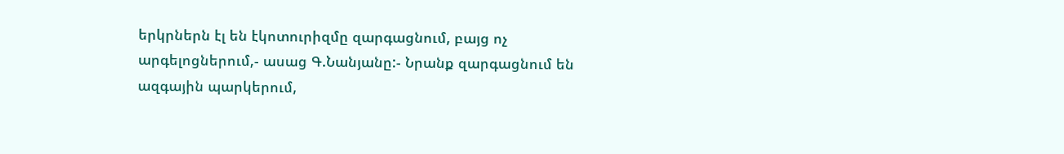երկրներն էլ են էկոտուրիզմը զարգացնում, բայց ոչ արգելոցներում,- ասաց Գ.Նանյանը:- Նրանք զարգացնում են ազգային պարկերում,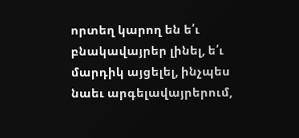որտեղ կարող են ե՛ւ բնակավայրեր լինել, ե՛ւ մարդիկ այցելել, ինչպես նաեւ արգելավայրերում,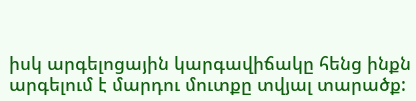իսկ արգելոցային կարգավիճակը հենց ինքն արգելում է մարդու մուտքը տվյալ տարածք: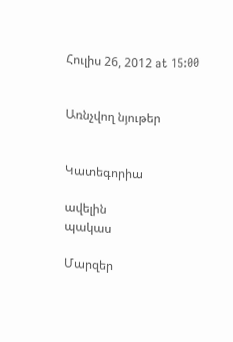Հուլիս 26, 2012 at 15:00


Առնչվող նյութեր


Կատեգորիա

ավելին
պակաս

Մարզեր